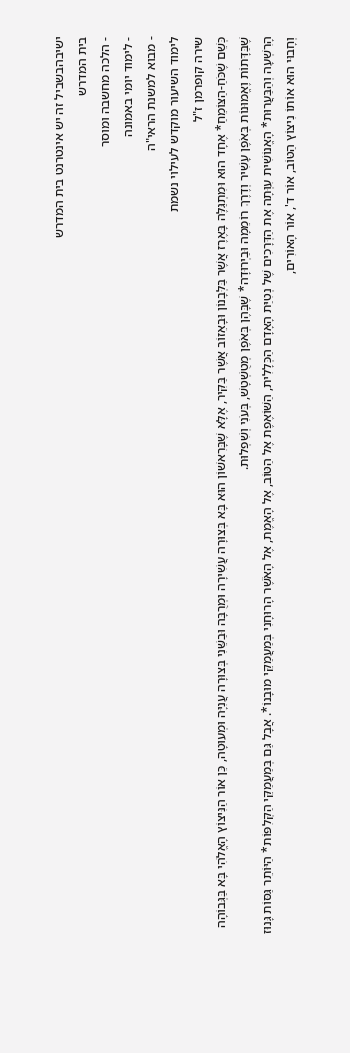ישיבהבשביל זה יש אינטרנט בית המדרש
בית המדרש
- הלכה מחשבה ומוסר
- לימוד יומי באמונה
- מבוא למשנת הראי"ה
לימוד השיעור מוקדש לעילוי נשמת
שירה קופרמן ז"ל
כְּשֵׁם שֶׁכֹּחַ-הַצּוֹמֵחַ* אֶחָד הוּא וּמִתְגַּלֶּה בָּאֶרֶז אֲשֶׁר בַּלְּבָנוֹן וּבָאֵזוֹב אֲשֶׁר בַּקִּיר, אֶלָּא שֶׁבָּרִאשׁוֹן הוּא בָּא בְּצוּרָה עֲשִׁירָה וּמְרֻבָּה וּבַשֵּׁנִי בְּצוּרָה עֲנִיָּה וּמְעוּטָה, כֵּן אוֹר הַנִּיצוֹץ הָאֱלֹהִי בָּא בַּגְּבוֹהָה שֶׁבַּדָּתוֹת וֶאֱמוּנוֹת בְּאֹפֶן עָשִׁיר וְדֶרֶךְ רוֹמֵמָה וּבַיְרוּדָה* שֶׁבָּהֶן בְּאֹפֶן מְטֻשְׁטָשׁ, בְּעֹנִי וְשִׁפְלוּת.
הָרִשְׁעָה וְהַבַּעֲרוּת* הָאֱנוֹשִׁית עִוְּתָה אֶת הַדְּרָכִים שֶׁל נְטִיַּת הָאָדָם הַכְּלָלִית, הַשּׁוֹאֶפֶת אֶל הַטּוֹב, אֶל הָאֱמֶת, אֶל הָאֹשֶׁר הָרוּחָנִי בְּמַעֲמַקֵּי מוּבָנוֹ*. אֲבָל גַּם בְּמַעֲמַקֵּי הַקְּלִפּוֹת* הַיּוֹתֵר גַּסּוֹת גָּנוּז וְחָבוּי הוּא אוֹתוֹ נִיצוֹץ הַטּוֹב, אוֹר ד', אוֹר הָאוֹרִים,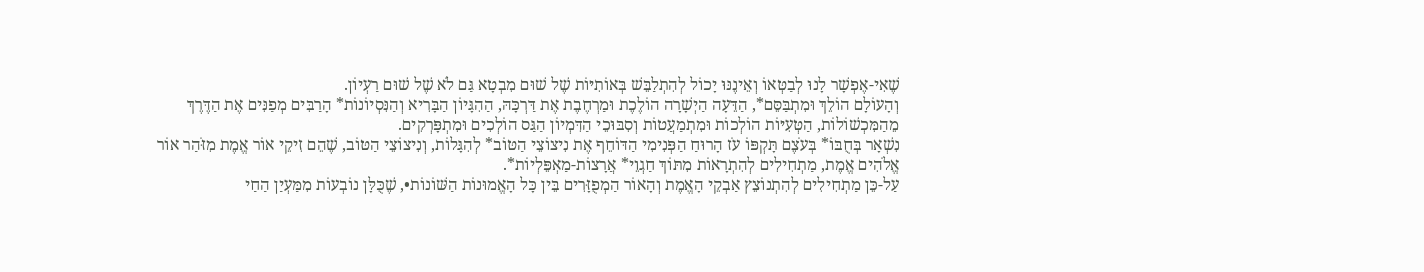שֶׁאִי-אֶפְשָׁר לָנוּ לְבַטְּאוֹ וְאֵינֶנּוּ יָכוֹל לְהִתְלַבֵּשׁ בְּאוֹתִיּוֹת שֶׁל שׁוּם מִבְטָא גַּם לֹא שֶׁל שׁוּם רַעְיוֹן.
וְהָעוֹלָם הוֹלֵךְ וּמִתְבַּסֵּם*, הַדֵּעָה הַיְשָׁרָה הוֹלֶכֶת וּמַרְחֶבֶת אֶת דַּרְכָּהּ, הַהִגָּיוֹן הַבָּרִיא וְהַנִּסְיוֹנוֹת* הָרַבִּים מְפַנִּים אֶת הַדֶּרֶךְ מֵהַמִּכְשׁוֹלוֹת, הַטְּעִיּוֹת הוֹלְכוֹת וּמִתְמַעֲטוֹת וְסִבּוּכֵי הַדִּמְיוֹן הַגַּס הוֹלְכִים וּמִתְפָּרְקִים.
נִשְׁאָר בְּחֻבּוֹ* בְּעֹצֶם תָּקְפּוֹ עֹז הָרוּחַ הַפְּנִימִי הַדּוֹחֵף אֶת נִיצוֹצֵי הַטּוֹב* לְהִגָּלוֹת, וְנִיצוֹצֵי הַטּוֹב, שֶׁהֵם זִיקֵי אוֹר אֱמֶת מִזֹּהַר אוֹר אֱלֹהִים אֱמֶת, מַתְחִילִים לְהִתְרָאוֹת מִתּוֹךְ חַגְוֵי* אֲרָצוֹת-מַאְפֵּלְיוֹת*.
עַל-כֵּן מַתְחִילִים לְהִתְנוֹצֵץ אַבְקֵי הָאֱמֶת וְהָאוֹר הַמְפֻזָּרִים בֵּין כָּל הָאֱמוּנוֹת הַשּׁוֹנוֹת•, שֶׁכֻּלָּן נוֹבְעוֹת מִמַּעְיַן הַחַי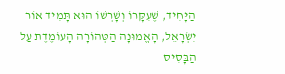הַיָּחִיד, שֶׁעִקָּרוֹ וְשָׁרְשׁוֹ הוּא תָּמִיד אוֹר יִשְׂרָאֵל, הָאֱמוּנָה הַטְּהוֹרָה הָעוֹמֶדֶת עַל הַבָּסִיס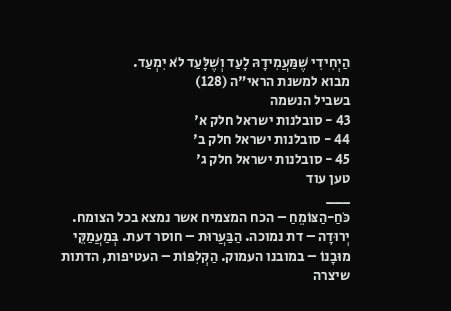הַיְחִידִי שֶׁמַּעֲמִידָהּ לָעַד וְשֶׁלָּעַד לֹא יִמְעַד.
מבוא למשנת הראי"ה (128)
בשביל הנשמה
43 - סובלנות ישראל חלק א'
44 - סובלנות ישראל חלק ב'
45 - סובלנות ישראל חלק ג'
טען עוד
___
כֹּחַ-הַצּוֹמֵחַ – הכח המצמיח אשר נמצא בכל הצומח. יְרוּדָה – דת נמוכה. הַבַּעֲרוּת – חוסר דעת. בְּמַעֲמַקֵּי מוּבָנוֹ – במובנו העמוק. הַקְּלִפּוֹת – העטיפות, הדתות שיצרה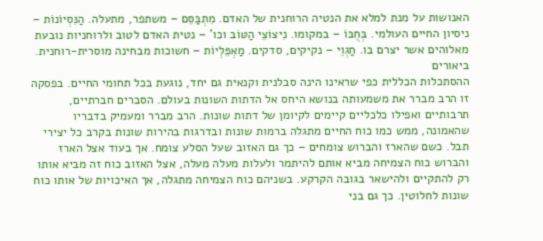האנושות על מנת למלא את הנטיה הרוחנית של האדם. מִתְבַּסֵּם – משתפר, מתעלה. הַנִּסְיוֹנוֹת – ניסיון החיים העולמי. בְּחֻבּוֹ – במקומו. נִיצוֹצֵי הַטּוֹב וכו' – נטית האדם לטוב ולרוחניות נובעת מאלוהים אשר יצרם בו. חַגְוֵי – נקיקים, סדקים. מַאְפֵּלְיוֹת – חשוכות מבחינה מוסרית-רוחנית.
ביאורים
ההסתכלות הכללית כפי שראינו הינה סבלנית וקנאית גם יחד, נוגעת בכל תחומי החיים. בפסקה זו הרב מברר את משמעותה בנושא היחס אל הדתות השונות בעולם. הסברים חברתיים, תרבותיים ואפילו כלכליים קיימים לקיומן של דתות שונות. הרב מברר ומעמיק בדבריו שהאמונה, ממש כמו כוח החיים מתגלה ברמות שונות ובדרגות בהירות שונות בקרב כל יצירי תבל. כשם שהארז והברוש צומחים – כך גם האזוב שעל הסלע צומח. אך בעוד אצל הארז והברוש כוח הצמיחה מביא אותם להיתמר ולעלות מעלה מעלה, אצל האזוב כוח זה מביא אותו רק להתקיים ולהישאר בגובה הקרקע. בשניהם כוח הצמיחה מתגלה, אך האיכויות של אותו כוח שונות לחלוטין. כך גם בני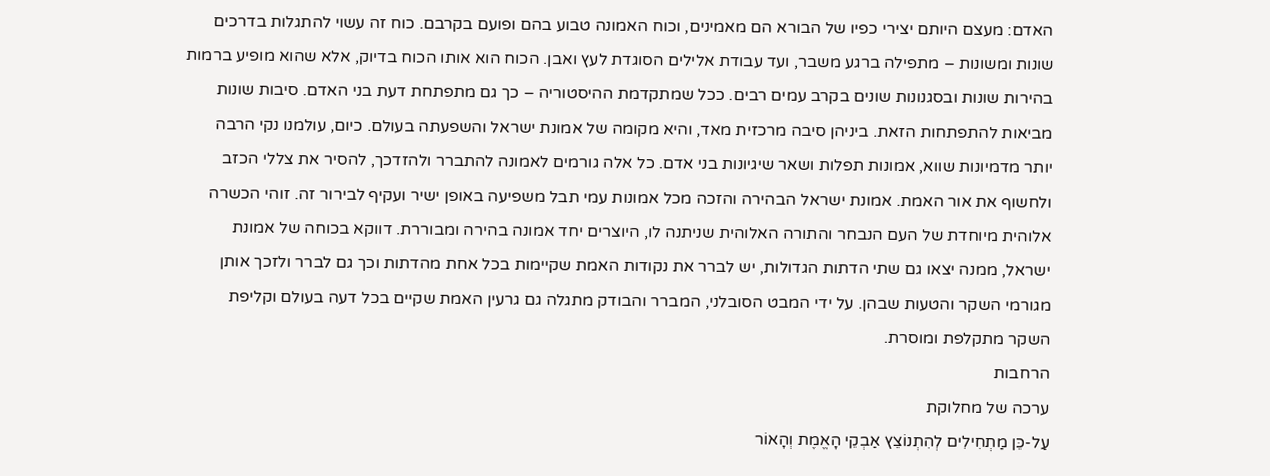האדם: מעצם היותם יצירי כפיו של הבורא הם מאמינים, וכוח האמונה טבוע בהם ופועם בקרבם. כוח זה עשוי להתגלות בדרכים שונות ומשונות – מתפילה ברגע משבר, ועד עבודת אלילים הסוגדת לעץ ואבן. הכוח הוא אותו הכוח בדיוק, אלא שהוא מופיע ברמות בהירות שונות ובסגנונות שונים בקרב עמים רבים. ככל שמתקדמת ההיסטוריה – כך גם מתפתחת דעת בני האדם. סיבות שונות מביאות להתפתחות הזאת. ביניהן סיבה מרכזית מאד, והיא מקומה של אמונת ישראל והשפעתה בעולם. כיום, עולמנו נקי הרבה יותר מדמיונות שווא, אמונות תפלות ושאר שיגיונות בני אדם. כל אלה גורמים לאמונה להתברר ולהזדכך, להסיר את צללי הכזב ולחשוף את אור האמת. אמונת ישראל הבהירה והזכה מכל אמונות עמי תבל משפיעה באופן ישיר ועקיף לבירור זה. זוהי הכשרה אלוהית מיוחדת של העם הנבחר והתורה האלוהית שניתנה לו, היוצרים יחד אמונה בהירה ומבוררת. דווקא בכוחה של אמונת ישראל, ממנה יצאו גם שתי הדתות הגדולות, יש לברר את נקודות האמת שקיימות בכל אחת מהדתות וכך גם לברר ולזכך אותן מגורמי השקר והטעות שבהן. על ידי המבט הסובלני, המברר והבודק מתגלה גם גרעין האמת שקיים בכל דעה בעולם וקליפת השקר מתקלפת ומוסרת.
הרחבות
ערכה של מחלוקת
עַל-כֵּן מַתְחִילִים לְהִתְנוֹצֵץ אַבְקֵי הָאֱמֶת וְהָאוֹר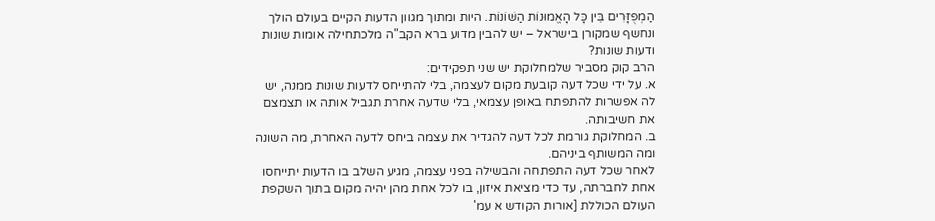הַמְפֻזָּרִים בֵּין כָּל הָאֱמוּנוֹת הַשּׁוֹנוֹת. היות ומתוך מגוון הדעות הקיים בעולם הולך ונחשף שמקורן בישראל – יש להבין מדוע ברא הקב"ה מלכתחילה אומות שונות ודעות שונות?
הרב קוק מסביר שלמחלוקת יש שני תפקידים:
א. על ידי שכל דעה קובעת מקום לעצמה, בלי להתייחס לדעות שונות ממנה, יש לה אפשרות להתפתח באופן עצמאי, בלי שדעה אחרת תגביל אותה או תצמצם את חשיבותה.
ב. המחלוקת גורמת לכל דעה להגדיר את עצמה ביחס לדעה האחרת, מה השונה ומה המשותף ביניהם.
לאחר שכל דעה התפתחה והבשילה בפני עצמה, מגיע השלב בו הדעות יתייחסו אחת לחברתה, עד כדי מציאת איזון, בו לכל אחת מהן יהיה מקום בתוך השקפת העולם הכוללת [אורות הקודש א עמ'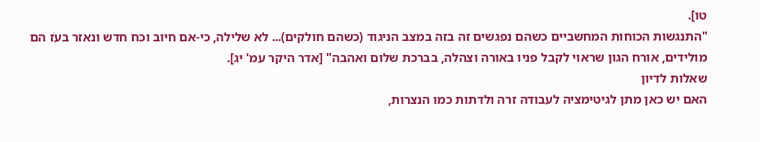טו].
"התנגשות הכוחות המחשביים כשהם נפגשים זה בזה במצב הניגוד (כשהם חולקים)... לא שלילה, כי-אם חיוב וכח חדש ונאזר בעֹז הם מולידים, אורח הגון שראוי לקבל פניו באורה וצהלה, בברכת שלום ואהבה" [אדר היקר עמ' יג].
שאלות לדיון
האם יש כאן מתן לגיטימציה לעבודה זרה ולדתות כמו הנצרות,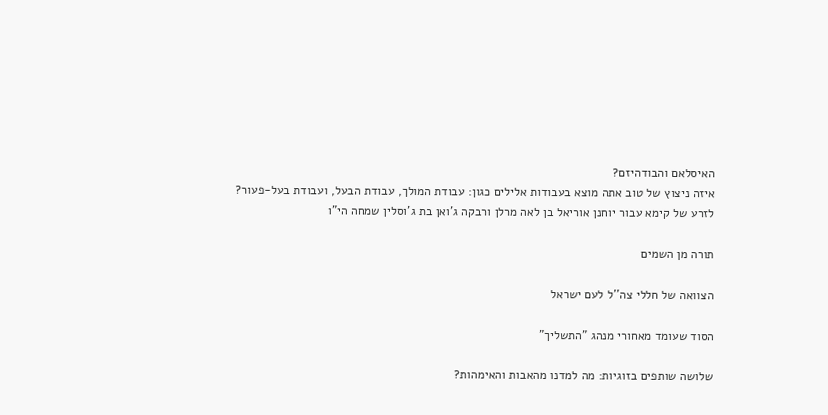האיסלאם והבודהיזם?
איזה ניצוץ של טוב אתה מוצא בעבודות אלילים כגון: עבודת המולך, עבודת הבעל, ועבודת בעל-פעור?
לזרע של קימא עבור יוחנן אוריאל בן לאה מרלן ורבקה ג'ואן בת ג'וסלין שמחה הי"ו

תורה מן השמים

הצוואה של חללי צה''ל לעם ישראל

הסוד שעומד מאחורי מנהג "התשליך"

שלושה שותפים בזוגיות: מה למדנו מהאבות והאימהות?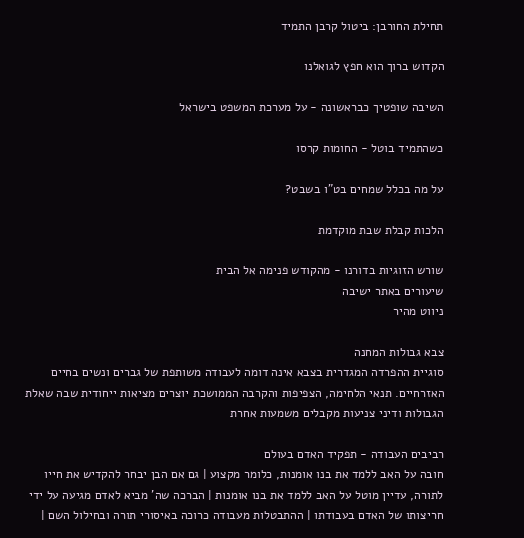תחילת החורבן: ביטול קרבן התמיד

הקדוש ברוך הוא חפץ לגואלנו

השיבה שופטיך כבראשונה - על מערכת המשפט בישראל

כשהתמיד בוטל - החומות קרסו

על מה בכלל שמחים בט"ו בשבט?

הלכות קבלת שבת מוקדמת

שורש הזוגיות בדורנו - מהקודש פנימה אל הבית
שיעורים באתר ישיבה
ניווט מהיר

צבא גבולות המחנה
סוגיית ההפרדה המגדרית בצבא אינה דומה לעבודה משותפת של גברים ונשים בחיים האזרחיים. תנאי הלחימה, הצפיפות והקרבה הממושכת יוצרים מציאות ייחודית שבה שאלת הגבולות ודיני צניעות מקבלים משמעות אחרת

רביבים העבודה - תפקיד האדם בעולם
חובה על האב ללמד את בנו אומנות, כלומר מקצוע | גם אם הבן יבחר להקדיש את חייו לתורה, עדיין מוטל על האב ללמד את בנו אומנות | הברכה שה' מביא לאדם מגיעה על ידי חריצותו של האדם בעבודתו | ההתבטלות מעבודה כרוכה באיסורי תורה ובחילול השם |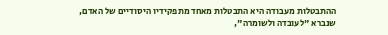ההתבטלות מעבודה היא התבטלות מאחד מתפקידיו היסודיים של האדם, שנברא "לעובדה ולשומרה",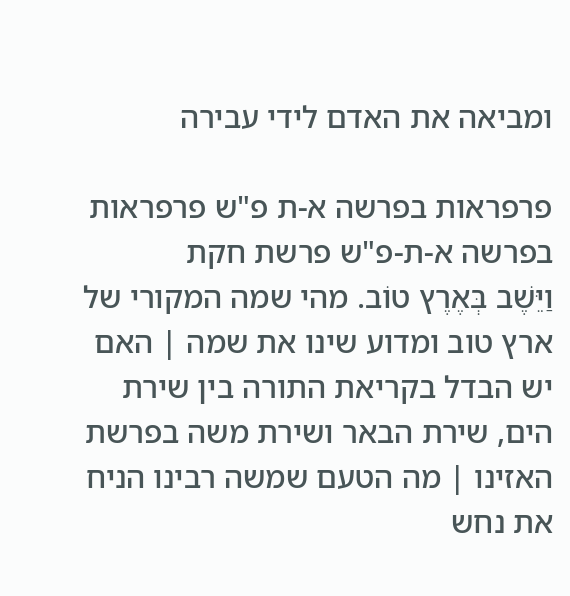ומביאה את האדם לידי עבירה

פרפראות בפרשה א-ת פ"ש פרפראות בפרשה א-ת-פ"ש פרשת חקת
וַיֵּשֶׁב בְּאֶרֶץ טוֹב. מהי שמה המקורי של ארץ טוב ומדוע שינו את שמה | האם יש הבדל בקריאת התורה בין שירת הים, שירת הבאר ושירת משה בפרשת האזינו | מה הטעם שמשה רבינו הניח את נחש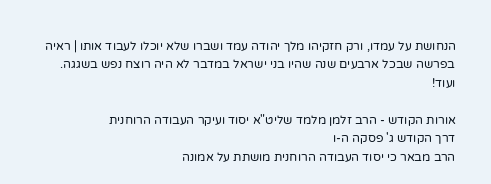הנחושת על עמדו, ורק חזקיהו מלך יהודה עמד ושברו שלא יוכלו לעבוד אותו | ראיה בפרשה שבכל ארבעים שנה שהיו בני ישראל במדבר לא היה רוצח נפש בשגגה. ועוד!

אורות הקודש - הרב זלמן מלמד שליט"א יסוד ועיקר העבודה הרוחנית
דרך הקודש ג' פסקה ה-ו
הרב מבאר כי יסוד העבודה הרוחנית מושתת על אמונה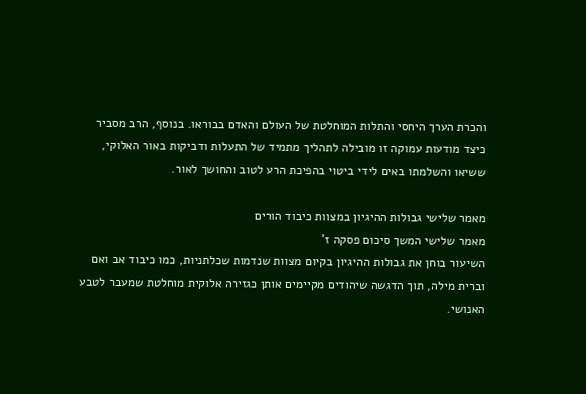והכרת הערך היחסי והתלות המוחלטת של העולם והאדם בבוראו. בנוסף, הרב מסביר כיצד מודעות עמוקה זו מובילה לתהליך מתמיד של התעלות ודביקות באור האלוקי, ששיאו והשלמתו באים לידי ביטוי בהפיכת הרע לטוב והחושך לאור.

מאמר שלישי גבולות ההיגיון במצוות כיבוד הורים
מאמר שלישי המשך סיכום פסקה ז'
השיעור בוחן את גבולות ההיגיון בקיום מצוות שנדמות שכלתניות, כמו כיבוד אב ואם וברית מילה, תוך הדגשה שיהודים מקיימים אותן כגזירה אלוקית מוחלטת שמעבר לטבע האנושי.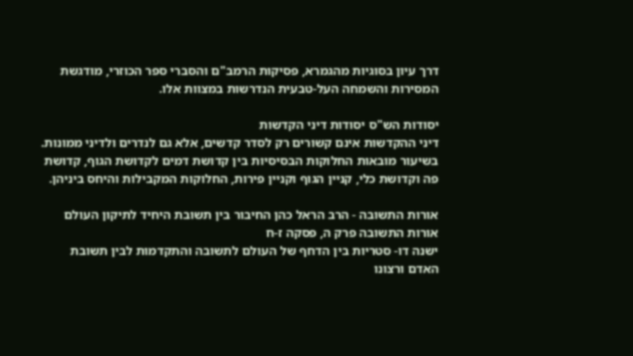דרך עיון בסוגיות מהגמרא, פסיקות הרמב"ם והסברי ספר הכוזרי, מודגשת המסירות והשמחה העל-טבעית הנדרשות במצוות אלו.

יסודות הש"ס יסודות דיני הקדשות
דיני ההקדשות אינם קשורים רק לסדר קדשים, אלא גם לנדרים ולדיני ממונות. בשיעור מובאות החלוקות הבסיסיות בין קדושת דמים לקדושת הגוף, קדושת פה וקדושת כלי, קניין הגוף וקניין פירות, החלוקות המקבילות והיחס ביניהן.

אורות התשובה - הרב הראל כהן החיבור בין תשובת היחיד לתיקון העולם
אורות התשובה פרק ה, פסקה ז-ח
ישנה דו- סטריות בין הדחף של העולם לתשובה והתקדמות לבין תשובת האדם ורצונו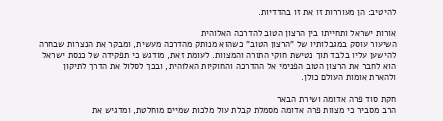להיטיב: הן מעוררות זו את זו בהדדיות.

אורות ישראל ותחייתו בין הרצון הטוב להדרכה האלוהית
השיעור עוסק במגבלותיו של "הרצון הטוב" כשהוא מנותק מהדרכה מעשית, ומבקר את הנצרות שבחרה להישען עליו בלבד תוך נטישת חוקי התורה והמצוות. לעומת זאת, מודגש כי תפקידה של כנסת ישראל הוא לחבר את הרצון הטוב הפנימי אל ההדרכה והחוקיות האלוהית, ובכך לסלול את הדרך לתיקון ולהארת אומות העולם כולן.

חקת סוד פרה אדומה ושירת הבאר
הרב מסביר כי מצוות פרה אדומה מסמלת קבלת עול מלכות שמיים מוחלטת, ומדגיש את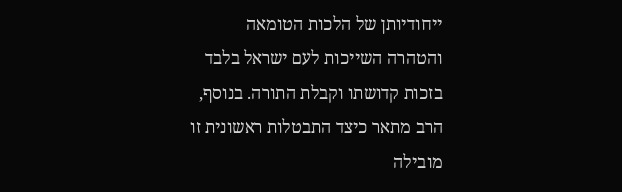ייחודיותן של הלכות הטומאה והטהרה השייכות לעם ישראל בלבד בזכות קדושתו וקבלת התורה. בנוסף, הרב מתאר כיצד התבטלות ראשונית זו מובילה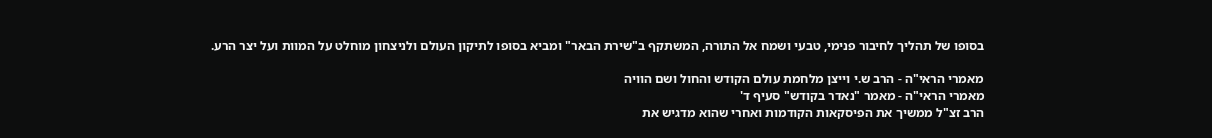בסופו של תהליך לחיבור פנימי, טבעי ושמח אל התורה, המשתקף ב"שירת הבאר" ומביא בסופו לתיקון העולם ולניצחון מוחלט על המוות ועל יצר הרע.

מאמרי הראי"ה - הרב ש.י וייצן מלחמת עולם הקודש והחול ושם הוויה
מאמרי הראי"ה - מאמר "נאדר בקודש" סעיף ד'
הרב זצ"ל ממשיך את הפיסקאות הקודמות ואחרי שהוא מדגיש את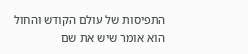התפיסות של עולם הקודש והחול הוא אומר שיש את שם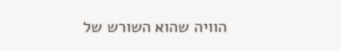הוויה שהוא השורש של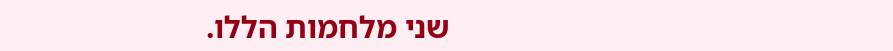שני מלחמות הללו.